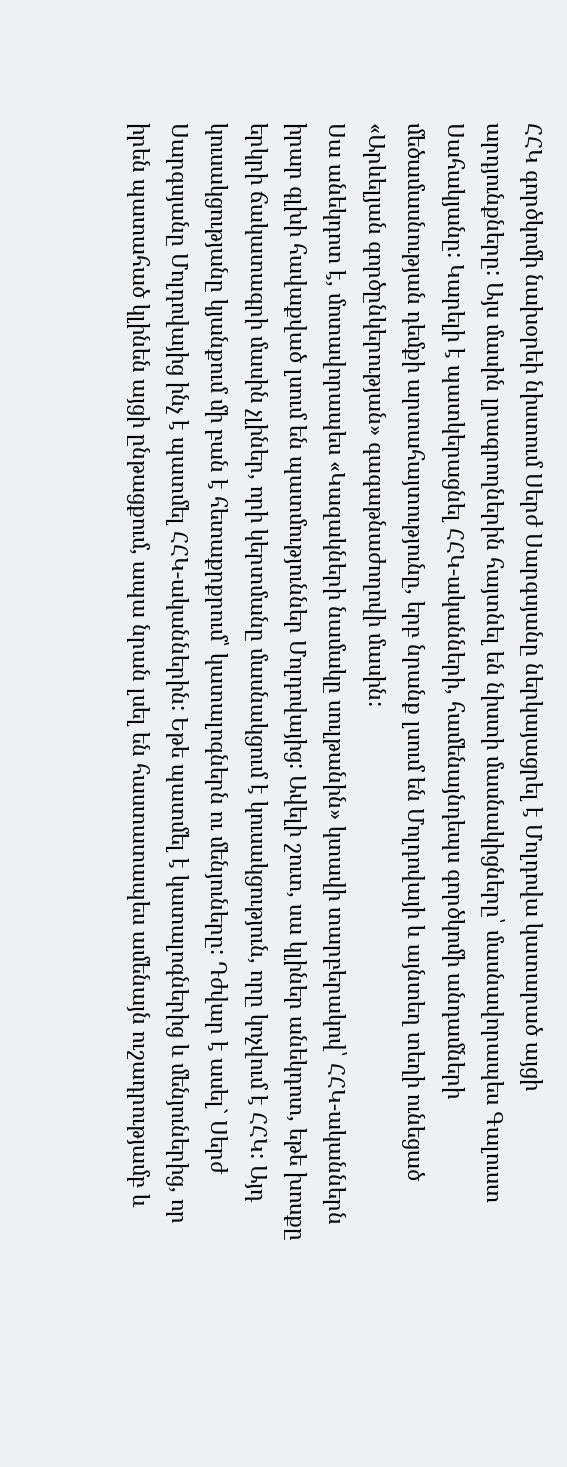ՀՀԿ գործկոմի նախօրեի նիստում Սերժ Սարգսյանը ներկայացրել է Մոլդովա կատարած այցի արդյունքները: Այս մասին լրագրողներին հայտնել են նիստի մասնակիցները՝ մասնավորապես Գալուստ Սահակյանը: Կարելի է պատկերացնել ՀՀԿ-ականների, համենայնդեպս գործկոմի անդամների մեծամասնության դեմքի արտահայտությունը, երբ նրանք լսում են Մոլդովայի և այնտեղ տեղի ունեցած «Արևելյան գործընկերության» գագաթնաժողովի մասին:
Սա անեկդոտ է, մոտավորապես «Կազակների նամակը սուլթանին» կտավի տարբերակով՝ ՀՀԿ-ականներն իրար գլխի հավաքված լսում են պատմություններ Մոլդովայից: Ավելի շուտ, սա կլիներ անեկդոտ, եթե խոսքը երկրի ճակատագրի մասին չլիներ, որի կերտմանը մասնակցում է կուսակցություն, որը կոչվում է ՀՀԿ: Այդ կուսակցությանը կյանքում մի բան է հետաքրքրում՝ կատալոգներն ու մենյուները: Դժվար է ասել` Սերժ Սարգսյանը Մոլդովայից ինչ է պատմել ՀՀԿ-ականներին: Եթե պատմել է կատալոգներից և մենյուներից, որ իրեն պատահած կլինեն այցի ընթացքում, ապա նրան լսել են հաստատապես ամենայն ուշադրությամբ և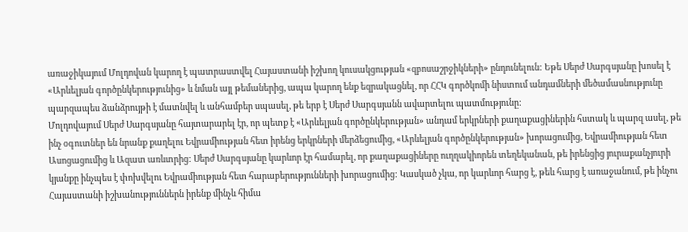առաջիկայում Մոլդովան կարող է պատրաստվել Հայաստանի իշխող կուսակցության «զբոսաշրջիկների» ընդունելուն: Եթե Սերժ Սարգսյանը խոսել է «Արևելյան գործընկերությունից» և նման այլ թեմաներից, ապա կարող ենք եզրակացնել, որ ՀՀԿ գործկոմի նիստում անդամների մեծամասնությունը պարզապես ձանձրույթի է մատնվել և անհամբեր սպասել, թե երբ է Սերժ Սարգսյանն ավարտելու պատմությունը:
Մոլդովայում Սերժ Սարգսյանը հայտարարել էր, որ պետք է «Արևելյան գործընկերության» անդամ երկրների քաղաքացիներին հստակ և պարզ ասել, թե ինչ օգուտներ են նրանք քաղելու Եվրամիության հետ իրենց երկրների մերձեցումից, «Արևելյան գործընկերության» խորացումից, Եվրամիության հետ Ասոցացումից և Ազատ առևտրից: Սերժ Սարգսյանը կարևոր էր համարել, որ քաղաքացիները ուղղակիորեն տեղեկանան, թե իրենցից յուրաքանչյուրի կյանքը ինչպես է փոխվելու Եվրամիության հետ հարաբերությունների խորացումից: Կասկած չկա, որ կարևոր հարց է, թեև հարց է առաջանում, թե ինչու Հայաստանի իշխանություններն իրենք մինչև հիմա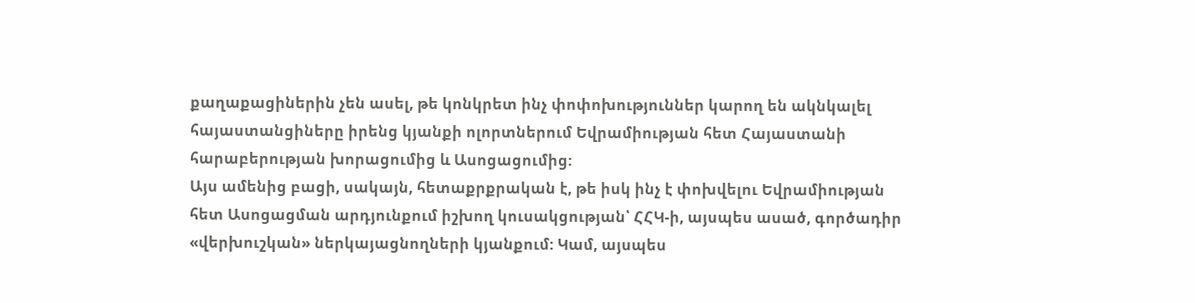քաղաքացիներին չեն ասել, թե կոնկրետ ինչ փոփոխություններ կարող են ակնկալել հայաստանցիները իրենց կյանքի ոլորտներում Եվրամիության հետ Հայաստանի հարաբերության խորացումից և Ասոցացումից:
Այս ամենից բացի, սակայն, հետաքրքրական է, թե իսկ ինչ է փոխվելու Եվրամիության հետ Ասոցացման արդյունքում իշխող կուսակցության՝ ՀՀԿ-ի, այսպես ասած, գործադիր «վերխուշկան» ներկայացնողների կյանքում: Կամ, այսպես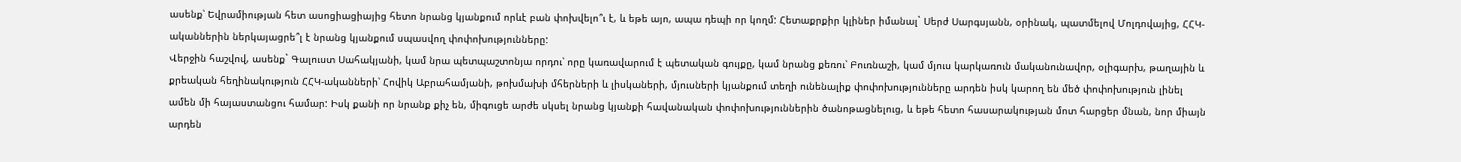ասենք՝ Եվրամիության հետ ասոցիացիայից հետո նրանց կյանքում որևէ բան փոխվելո՞ւ է, և եթե այո, ապա դեպի որ կողմ: Հետաքրքիր կլիներ իմանալ` Սերժ Սարգսյանն, օրինակ, պատմելով Մոլդովայից, ՀՀԿ-ականներին ներկայացրե՞լ է նրանց կյանքում սպասվող փոփոխությունները:
Վերջին հաշվով, ասենք` Գալուստ Սահակյանի, կամ նրա պետպաշտոնյա որդու՝ որը կառավարում է պետական գույքը, կամ նրանց քեռու՝ Բուռնաշի, կամ մյուս կարկառուն մականունավոր, օլիգարխ, թաղային և քրեական հեղինակություն ՀՀԿ-ականների՝ Հովիկ Աբրահամյանի, թոխմախի մհերների և լիսկաների, մյուսների կյանքում տեղի ունենալիք փոփոխությունները արդեն իսկ կարող են մեծ փոփոխություն լինել ամեն մի հայաստանցու համար: Իսկ քանի որ նրանք քիչ են, միգուցե արժե սկսել նրանց կյանքի հավանական փոփոխություններին ծանոթացնելուց, և եթե հետո հասարակության մոտ հարցեր մնան, նոր միայն արդեն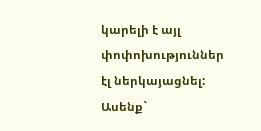կարելի է այլ փոփոխություններ էլ ներկայացնել:
Ասենք`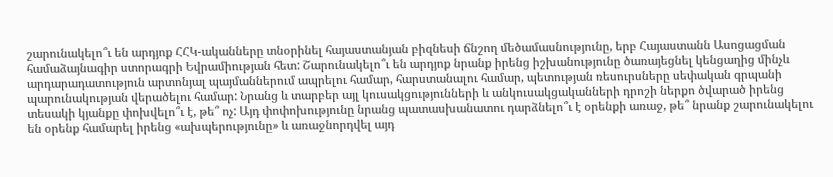շարունակելո՞ւ են արդյոք ՀՀԿ-ականները տնօրինել հայաստանյան բիզնեսի ճնշող մեծամասնությունը, երբ Հայաստանն Ասոցացման համաձայնագիր ստորագրի Եվրամիության հետ: Շարունակելո՞ւ են արդյոք նրանք իրենց իշխանությունը ծառայեցնել կենցաղից մինչև արդարադատություն արտոնյալ պայմաններում ապրելու համար, հարստանալու համար, պետության ռեսուրսները սեփական գրպանի պարունակության վերածելու համար: Նրանց և տարբեր այլ կուսակցությունների և անկուսակցականների դրոշի ներքո ծվարած իրենց տեսակի կյանքը փոխվելո՞ւ է, թե՞ ոչ: Այդ փոփոխությունը նրանց պատասխանատու դարձնելո՞ւ է օրենքի առաջ, թե՞ նրանք շարունակելու են օրենք համարել իրենց «ախպերությունը» և առաջնորդվել այդ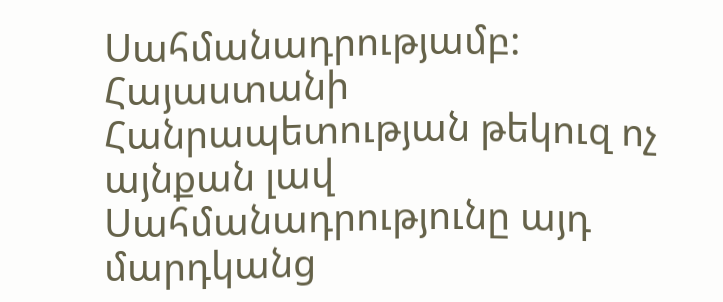Սահմանադրությամբ: Հայաստանի Հանրապետության թեկուզ ոչ այնքան լավ Սահմանադրությունը այդ մարդկանց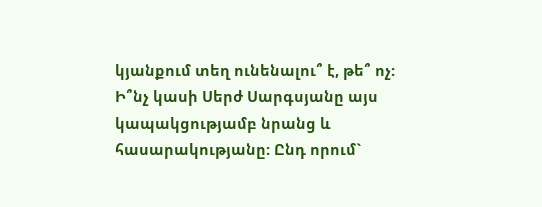կյանքում տեղ ունենալու՞ է, թե՞ ոչ:
Ի՞նչ կասի Սերժ Սարգսյանը այս կապակցությամբ նրանց և հասարակությանը: Ընդ որում`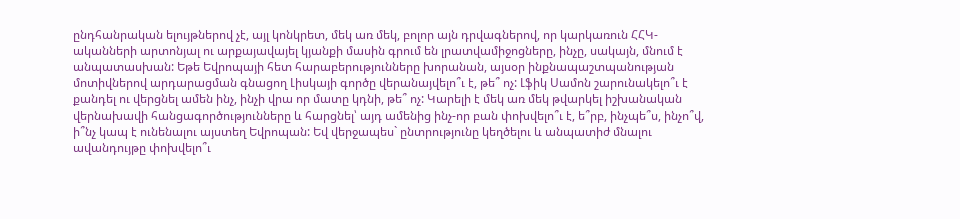ընդհանրական ելույթներով չէ, այլ կոնկրետ, մեկ առ մեկ, բոլոր այն դրվագներով, որ կարկառուն ՀՀԿ-ականների արտոնյալ ու արքայավայել կյանքի մասին գրում են լրատվամիջոցները, ինչը, սակայն, մնում է անպատասխան: Եթե Եվրոպայի հետ հարաբերությունները խորանան, այսօր ինքնապաշտպանության մոտիվներով արդարացման գնացող Լիսկայի գործը վերանայվելո՞ւ է, թե՞ ոչ: Լֆիկ Սամոն շարունակելո՞ւ է քանդել ու վերցնել ամեն ինչ, ինչի վրա որ մատը կդնի, թե՞ ոչ: Կարելի է մեկ առ մեկ թվարկել իշխանական վերնախավի հանցագործությունները և հարցնել՝ այդ ամենից ինչ-որ բան փոխվելո՞ւ է, ե՞րբ, ինչպե՞ս, ինչո՞վ, ի՞նչ կապ է ունենալու այստեղ Եվրոպան: Եվ վերջապես` ընտրությունը կեղծելու և անպատիժ մնալու ավանդույթը փոխվելո՞ւ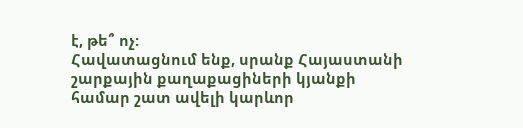է, թե՞ ոչ:
Հավատացնում ենք, սրանք Հայաստանի շարքային քաղաքացիների կյանքի համար շատ ավելի կարևոր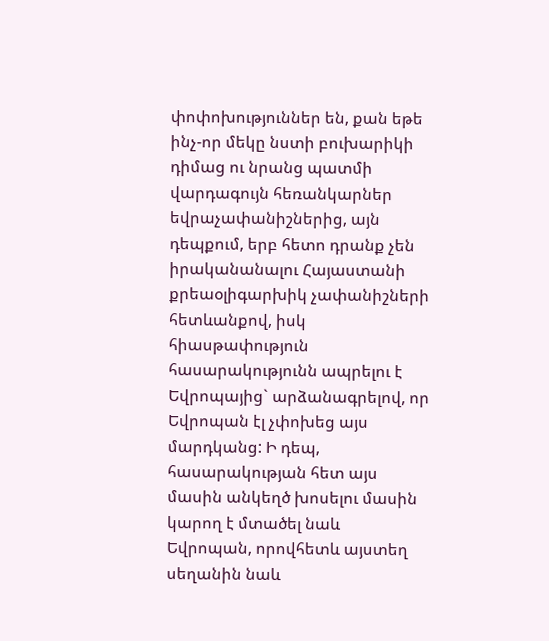փոփոխություններ են, քան եթե ինչ-որ մեկը նստի բուխարիկի դիմաց ու նրանց պատմի վարդագույն հեռանկարներ եվրաչափանիշներից, այն դեպքում, երբ հետո դրանք չեն իրականանալու Հայաստանի քրեաօլիգարխիկ չափանիշների հետևանքով, իսկ հիասթափություն հասարակությունն ապրելու է Եվրոպայից` արձանագրելով, որ Եվրոպան էլ չփոխեց այս մարդկանց: Ի դեպ, հասարակության հետ այս մասին անկեղծ խոսելու մասին կարող է մտածել նաև Եվրոպան, որովհետև այստեղ սեղանին նաև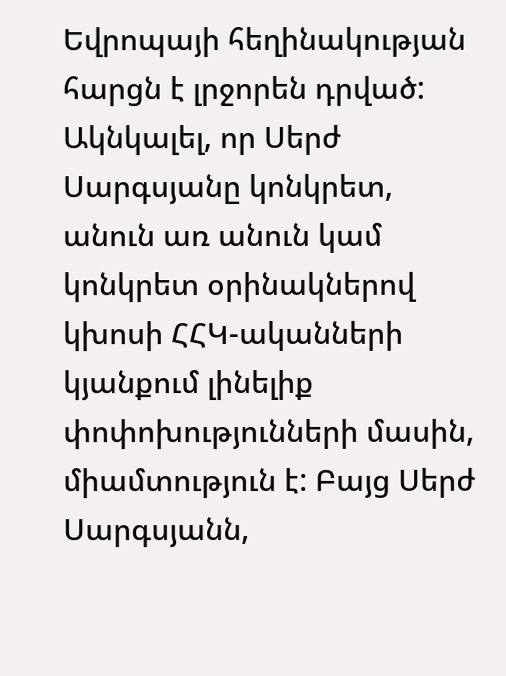Եվրոպայի հեղինակության հարցն է լրջորեն դրված: Ակնկալել, որ Սերժ Սարգսյանը կոնկրետ, անուն առ անուն կամ կոնկրետ օրինակներով կխոսի ՀՀԿ-ականների կյանքում լինելիք փոփոխությունների մասին, միամտություն է: Բայց Սերժ Սարգսյանն,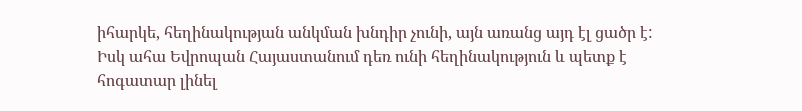իհարկե, հեղինակության անկման խնդիր չունի, այն առանց այդ էլ ցածր է: Իսկ ահա Եվրոպան Հայաստանում դեռ ունի հեղինակություն և պետք է հոգատար լինել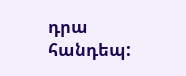դրա հանդեպ: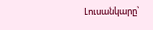Լուսանկարը՝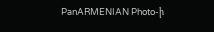PanARMENIAN Photo-ի